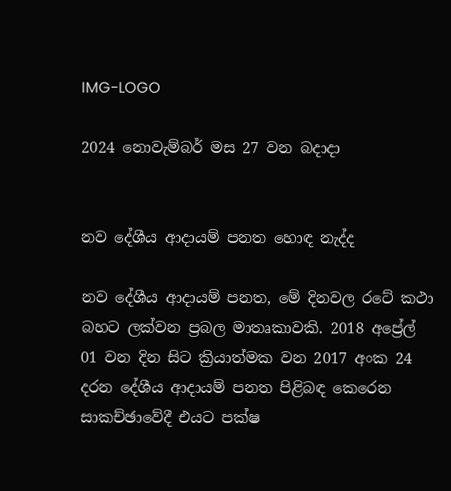IMG-LOGO

2024 නොවැම්බර් මස 27 වන බදාදා


නව දේශීය ආදායම් පනත හොඳ නැද්ද

නව දේශීය ආදායම් පනත, මේ දිනවල රටේ කථා බහට ලක්වන ප්‍රබල මාතෘකාවකි. 2018 අප්‍රේල් 01 වන දින සිට ක්‍රියාත්මක වන 2017 අංක 24 දරන දේශීය ආදායම් පනත පිළිබඳ කෙරෙන සාකච්ඡාවේදී එයට පක්ෂ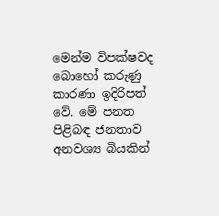මෙන්ම විපක්ෂවද බොහෝ කරුණු කාරණා ඉදිරිපත් වේ. මේ පනත පිළිබඳ ජනතාව අනවශ්‍ය බියකින්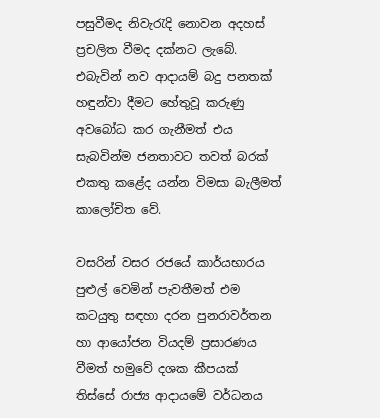පසුවීමද නිවැරැදි නොවන අදහස් ප්‍රචලිත වීමද දක්නට ලැබේ. එබැවින් නව ආදායම් බදු පනතක් හඳුන්වා දීමට හේතුවූ කරුණු අවබෝධ කර ගැනීමත් එය සැබවින්ම ජනතාවට තවත් බරක් එකතු කළේද යන්න විමසා බැලීමත් කාලෝචිත වේ.

වසරින් වසර රජයේ කාර්යභාරය පුළුල් වෙමින් පැවතීමත් එම කටයුතු සඳහා දරන පුනරාවර්තන හා ආයෝජන වියදම් ප්‍රසාරණය වීමත් හමුවේ දශක කීපයක් තිස්සේ රාජ්‍ය ආදායමේ වර්ධනය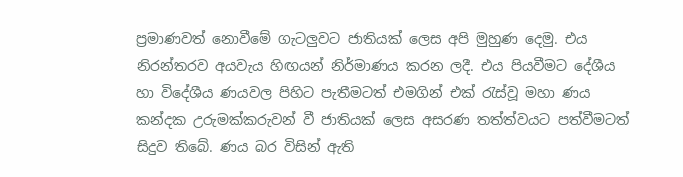ප්‍රමාණවත් නොවීමේ ගැටලුවට ජාතියක් ලෙස අපි මුහුණ දෙමු. එය නිරන්තරව අයවැය හිඟයන් නිර්මාණය කරන ලදී. එය පියවීමට දේශීය හා විදේශීය ණයවල පිහිට පැතීමටත් එමගින් එක් රැස්වූ මහා ණය කන්දක උරුමක්කරුවන් වී ජාතියක් ලෙස අසරණ තත්ත්වයට පත්වීමටත් සිදුව තිබේ. ණය බර විසින් ඇති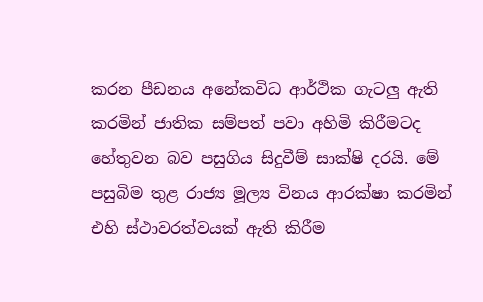කරන පීඩනය අනේකවිධ ආර්ථික ගැටලු ඇති කරමින් ජාතික සම්පත් පවා අහිමි කිරීමටද හේතුවන බව පසුගිය සිදුවීම් සාක්ෂි දරයි. මේ පසුබිම තුළ රාජ්‍ය මූල්‍ය විනය ආරක්ෂා කරමින් එහි ස්ථාවරත්වයක් ඇති කිරීම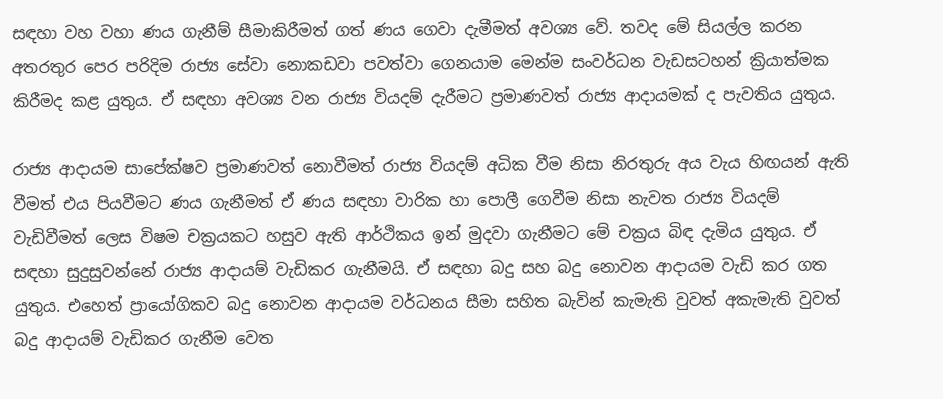සඳහා වහ වහා ණය ගැනීම් සීමාකිරීමත් ගත් ණය ගෙවා දැමීමත් අවශ්‍ය වේ. තවද මේ සියල්ල කරන අතරතුර පෙර පරිදිම රාජ්‍ය සේවා නොකඩවා පවත්වා ගෙනයාම මෙන්ම සංවර්ධන වැඩසටහන් ක්‍රියාත්මක කිරීමද කළ යුතුය. ඒ සඳහා අවශ්‍ය වන රාජ්‍ය වියදම් දැරීමට ප්‍රමාණවත් රාජ්‍ය ආදායමක් ද පැවතිය යුතුය.

රාජ්‍ය ආදායම සාපේක්ෂව ප්‍රමාණවත් නොවීමත් රාජ්‍ය වියදම් අධික වීම නිසා නිරතුරු අය වැය හිඟයන් ඇති වීමත් එය පියවීමට ණය ගැනීමත් ඒ ණය සඳහා වාරික හා පොලී ගෙවීම නිසා නැවත රාජ්‍ය වියදම් වැඩිවීමත් ලෙස විෂම චක්‍රයකට හසුව ඇති ආර්ථිකය ඉන් මුදවා ගැනීමට මේ චක්‍රය බිඳ දැමිය යුතුය. ඒ සඳහා සුදුසුවන්නේ රාජ්‍ය ආදායම් වැඩිකර ගැනීමයි. ඒ සඳහා බදු සහ බදු නොවන ආදායම වැඩි කර ගත යුතුය. එහෙත් ප්‍රායෝගිකව බදු නොවන ආදායම වර්ධනය සීමා සහිත බැවින් කැමැති වුවත් අකැමැති වුවත් බදු ආදායම් වැඩිකර ගැනීම වෙත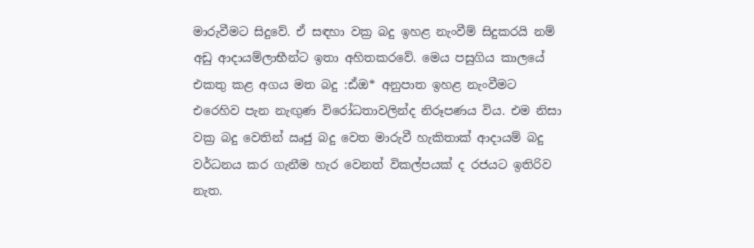මාරුවීමට සිදුවේ. ඒ සඳහා වක්‍ර බදු ඉහළ නැංවීම් සිදුකරයි නම් අඩු ආදායම්ලාභීන්ට ඉතා අහිතකරවේ. මෙය පසුගිය කාලයේ එකතු කළ අගය මත බදු :ඪ්ඔ* අනුපාත ඉහළ නැංවීමට එරෙහිව පැන නැඟුණ විරෝධතාවලින්ද නිරූපණය විය. එම නිසා වක්‍ර බදු වෙතින් ඍජු බදු වෙත මාරුවී හැකිතාක් ආදායම් බදු වර්ධනය කර ගැනීම හැර වෙනත් විකල්පයක් ද රජයට ඉතිරිව නැත.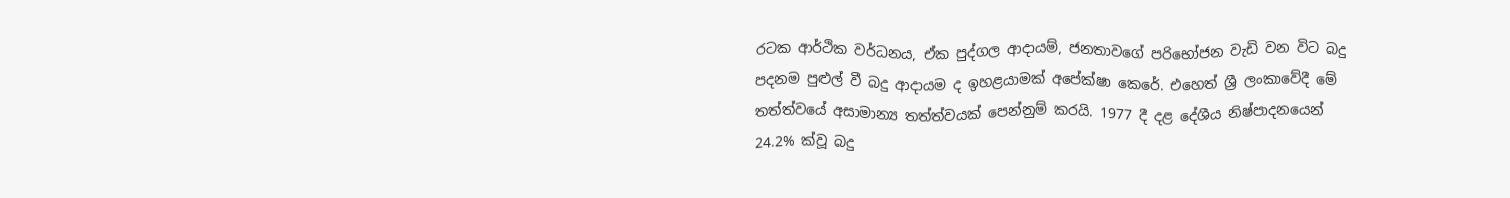රටක ආර්ථික වර්ධනය, ඒක පුද්ගල ආදායම්, ජනතාවගේ පරිභෝජන වැඩි වන විට බදු පදනම පුළුල් වී බදු ආදායම ද ඉහළයාමක් අපේක්ෂා කෙරේ. එහෙත් ශ්‍රී ලංකාවේදී මේ තත්ත්වයේ අසාමාන්‍ය තත්ත්වයක් පෙන්නුම් කරයි. 1977 දී දළ දේශීය නිෂ්පාදනයෙන් 24.2% ක්වූ බදු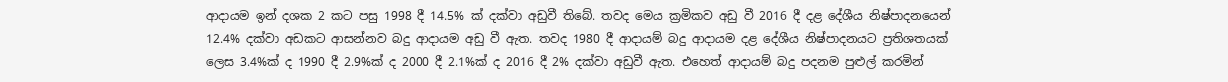ආදායම ඉන් දශක 2 කට පසු 1998 දී 14.5% ක් දක්වා අඩුවී තිබේ. තවද මෙය ක්‍රමිකව අඩු වී 2016 දී දළ දේශීය නිෂ්පාදනයෙන් 12.4% දක්වා අඩකට ආසන්නව බදු ආදායම අඩු වී ඇත. තවද 1980 දී ආදායම් බදු ආදායම දළ දේශීය නිෂ්පාදනයට ප්‍රතිශතයක් ලෙස 3.4%ක් ද 1990 දී 2.9%ක් ද 2000 දී 2.1%ක් ද 2016 දී 2% දක්වා අඩුවී ඇත. එහෙත් ආදායම් බදු පදනම පුළුල් කරමින්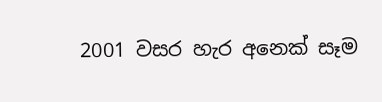2001 වසර හැර අනෙක් සෑම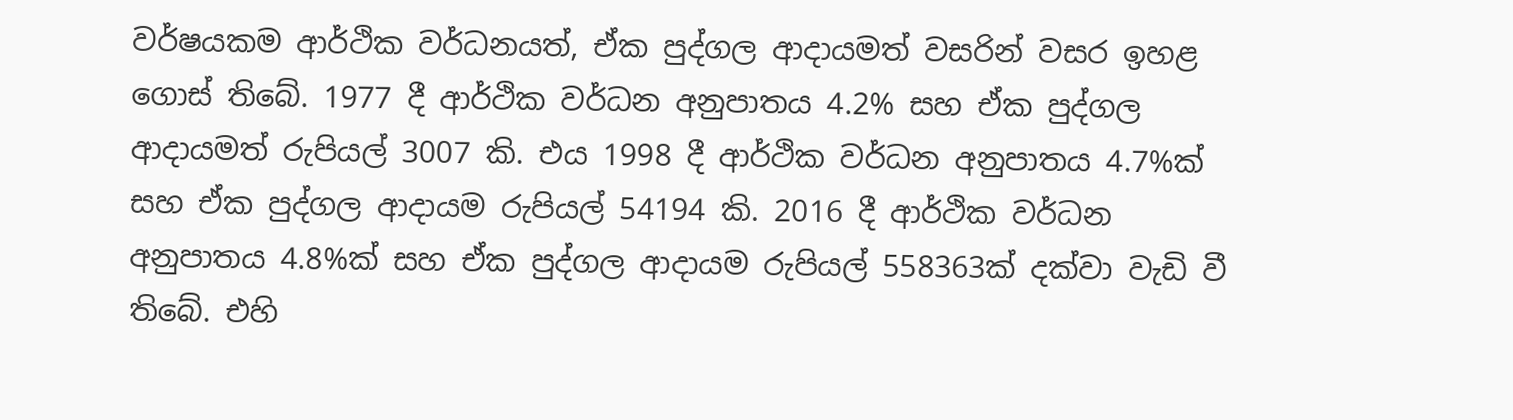වර්ෂයකම ආර්ථික වර්ධනයත්, ඒක පුද්ගල ආදායමත් වසරින් වසර ඉහළ ගොස් තිබේ. 1977 දී ආර්ථික වර්ධන අනුපාතය 4.2% සහ ඒක පුද්ගල ආදායමත් රුපියල් 3007 කි. එය 1998 දී ආර්ථික වර්ධන අනුපාතය 4.7%ක් සහ ඒක පුද්ගල ආදායම රුපියල් 54194 කි. 2016 දී ආර්ථික වර්ධන අනුපාතය 4.8%ක් සහ ඒක පුද්ගල ආදායම රුපියල් 558363ක් දක්වා වැඩි වී තිබේ. එහි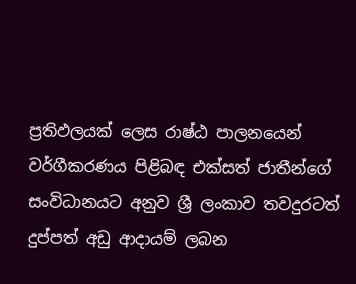ප්‍රතිඵලයක් ලෙස රාෂ්ඨ පාලනයෙන් වර්ගීකරණය පිළිබඳ එක්සත් ජාතීන්ගේ සංවිධානයට අනුව ශ්‍රී ලංකාව තවදුරටත් දුප්පත් අඩු ආදායම් ලබන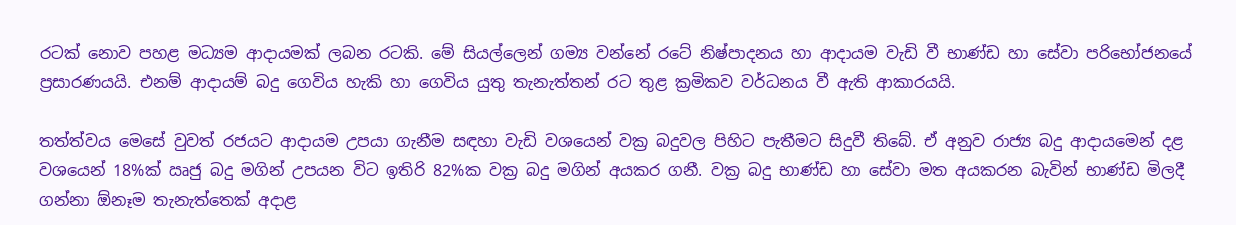රටක් නොව පහළ මධ්‍යම ආදායමක් ලබන රටකි. මේ සියල්ලෙන් ගම්‍ය වන්නේ රටේ නිෂ්පාදනය හා ආදායම වැඩි වී භාණ්ඩ හා සේවා පරිභෝජනයේ ප්‍රසාරණයයි. එනම් ආදායම් බදු ගෙවිය හැකි හා ගෙවිය යුතු තැනැත්තන් රට තුළ ක්‍රමිකව වර්ධනය වී ඇති ආකාරයයි.

තත්ත්වය මෙසේ වුවත් රජයට ආදායම උපයා ගැනීම සඳහා වැඩි වශයෙන් වක්‍ර බදුවල පිහිට පැතීමට සිදුවී තිබේ. ඒ අනුව රාජ්‍ය බදු ආදායමෙන් දළ වශයෙන් 18%ක් ඍජු බදු මගින් උපයන විට ඉතිරි 82%ක වක්‍ර බදු මගින් අයකර ගනී. වක්‍ර බදු භාණ්ඩ හා සේවා මත අයකරන බැවින් භාණ්ඩ මිලදී ගන්නා ඕනෑම තැනැත්තෙක් අදාළ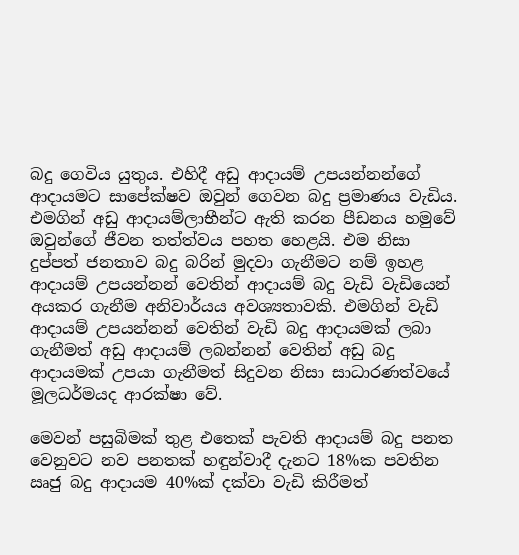බදු ගෙවිය යුතුය. එහිදී අඩු ආදායම් උපයන්නන්ගේ ආදායමට සාපේක්ෂව ඔවුන් ගෙවන බදු ප්‍රමාණය වැඩිය. එමගින් අඩු ආදායම්ලාභීන්ට ඇති කරන පීඩනය හමුවේ ඔවුන්ගේ ජීවන තත්ත්වය පහත හෙළයි. එම නිසා දුප්පත් ජනතාව බදු බරින් මුදවා ගැනීමට නම් ඉහළ ආදායම් උපයන්නන් වෙතින් ආදායම් බදු වැඩි වැඩියෙන් අයකර ගැනීම අනිවාර්යය අවශ්‍යතාවකි. එමගින් වැඩි ආදායම් උපයන්නන් වෙතින් වැඩි බදු ආදායමක් ලබා ගැනීමත් අඩු ආදායම් ලබන්නන් වෙතින් අඩු බදු ආදායමක් උපයා ගැනීමත් සිදුවන නිසා සාධාරණත්වයේ මූලධර්මයද ආරක්ෂා වේ.

මෙවන් පසුබිමක් තුළ එතෙක් පැවති ආදායම් බදු පනත වෙනුවට නව පනතක් හඳුන්වාදී දැනට 18%ක පවතින ඍජු බදු ආදායම 40%ක් දක්වා වැඩි කිරීමත්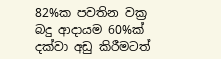82%ක පවතින වක්‍ර බදු ආදායම 60%ක් දක්වා අඩු කිරීමටත්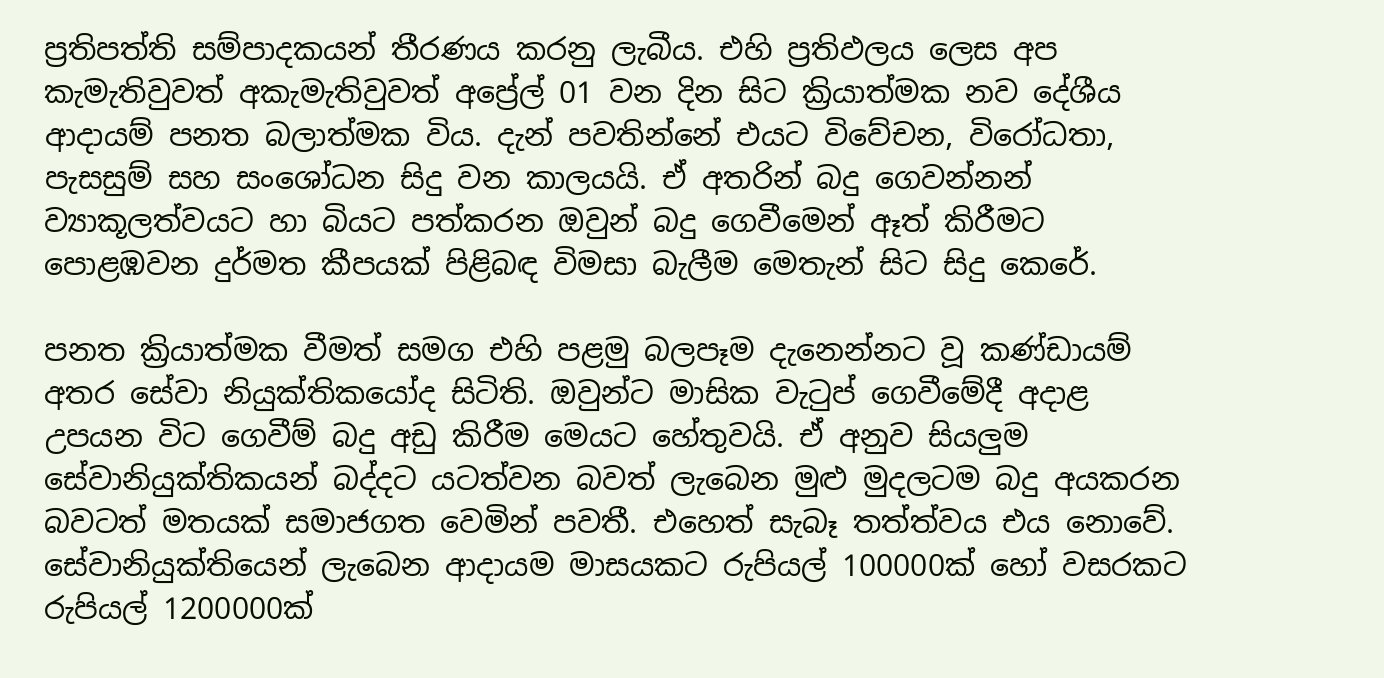ප්‍රතිපත්ති සම්පාදකයන් තීරණය කරනු ලැබීය. එහි ප්‍රතිඵලය ලෙස අප කැමැතිවුවත් අකැමැතිවුවත් අප්‍රේල් 01 වන දින සිට ක්‍රියාත්මක නව දේශීය ආදායම් පනත බලාත්මක විය. දැන් පවතින්නේ එයට විවේචන, විරෝධතා, පැසසුම් සහ සංශෝධන සිදු වන කාලයයි. ඒ අතරින් බදු ගෙවන්නන් ව්‍යාකූලත්වයට හා බියට පත්කරන ඔවුන් බදු ගෙවීමෙන් ඈත් කිරීමට පොළඹවන දුර්මත කීපයක් පිළිබඳ විමසා බැලීම මෙතැන් සිට සිදු කෙරේ.

පනත ක්‍රියාත්මක වීමත් සමග එහි පළමු බලපෑම දැනෙන්නට වූ කණ්ඩායම් අතර සේවා නියුක්තිකයෝද සිටිති. ඔවුන්ට මාසික වැටුප් ගෙවීමේදී අදාළ උපයන විට ගෙවීම් බදු අඩු කිරීම මෙයට හේතුවයි. ඒ අනුව සියලුම සේවානියුක්තිකයන් බද්දට යටත්වන බවත් ලැබෙන මුළු මුදලටම බදු අයකරන බවටත් මතයක් සමාජගත වෙමින් පවතී. එහෙත් සැබෑ තත්ත්වය එය නොවේ. සේවානියුක්තියෙන් ලැබෙන ආදායම මාසයකට රුපියල් 100000ක් හෝ වසරකට රුපියල් 1200000ක්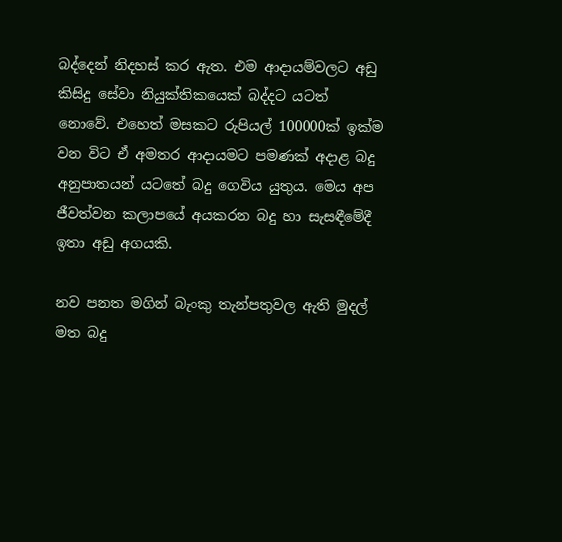බද්දෙන් නිදහස් කර ඇත. එම ආදායම්වලට අඩු කිසිදු සේවා නියුක්තිකයෙක් බද්දට යටත් නොවේ. එහෙත් මසකට රුපියල් 100000ක් ඉක්ම වන විට ඒ අමතර ආදායමට පමණක් අදාළ බදු අනුපාතයන් යටතේ බදු ගෙවිය යුතුය. මෙය අප ජීවත්වන කලාපයේ අයකරන බදු හා සැසඳීමේදී ඉතා අඩු අගයකි.

නව පනත මගින් බැංකු තැන්පතුවල ඇති මුදල් මත බදු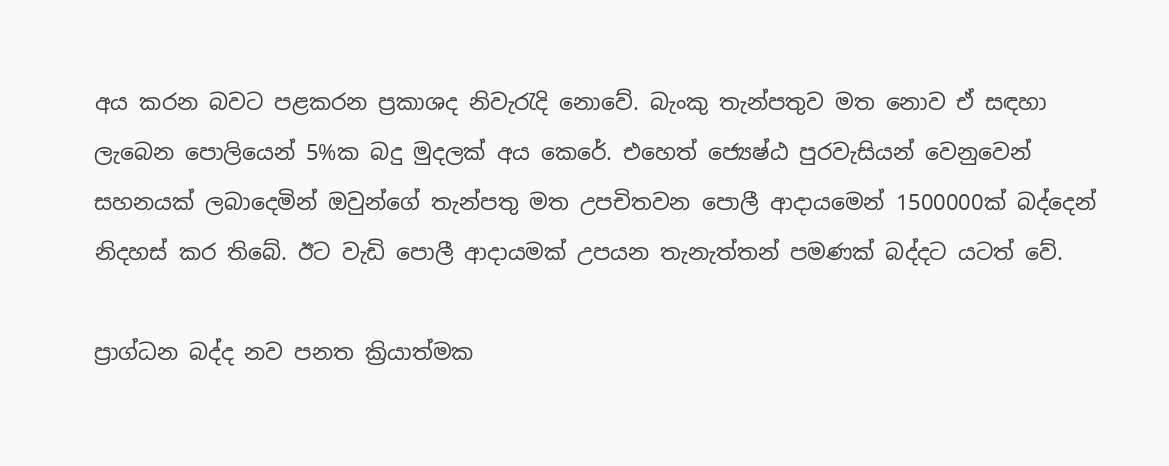අය කරන බවට පළකරන ප්‍රකාශද නිවැරැදි නොවේ. බැංකු තැන්පතුව මත නොව ඒ සඳහා ලැබෙන පොලියෙන් 5%ක බදු මුදලක් අය කෙරේ. එහෙත් ජ්‍යෙෂ්ඨ පුරවැසියන් වෙනුවෙන් සහනයක් ලබාදෙමින් ඔවුන්ගේ තැන්පතු මත උපචිතවන පොලී ආදායමෙන් 1500000ක් බද්දෙන් නිදහස් කර තිබේ. ඊට වැඩි පොලී ආදායමක් උපයන තැනැත්තන් පමණක් බද්දට යටත් වේ.

ප්‍රාග්ධන බද්ද නව පනත ක්‍රියාත්මක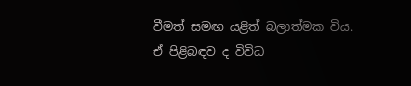වීමත් සමඟ යළිත් බලාත්මක විය. ඒ පිළිබඳව ද විවිධ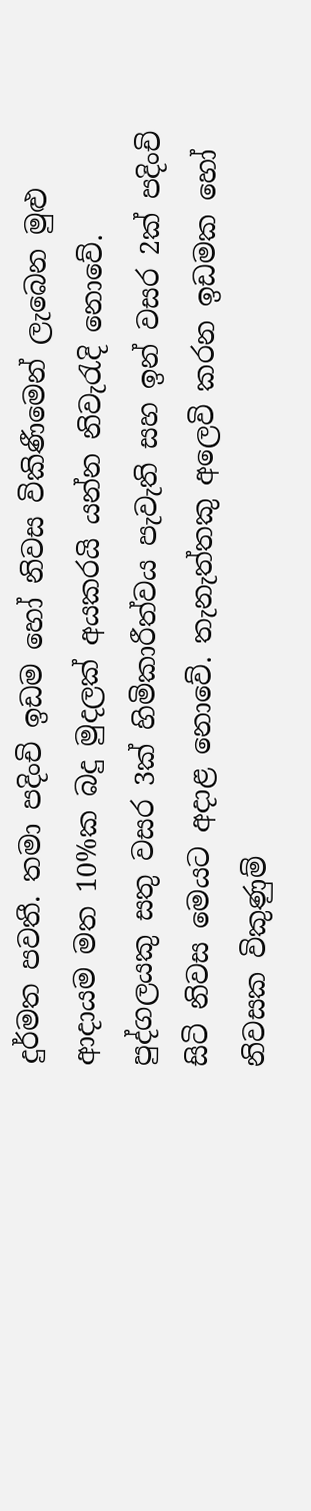දුර්මත පවතී. තමා පදිංචි ඉඩම හෝ නිවස විකිණීමෙන් ලැබෙන මුළු ආදායම මත 10%ක බදු මුදලක් අයකරයි යන්න නිවැරැදි නොවේ. පුද්ගලයකු සතු වසර 3ක් හිමිකාරීත්වය පැවැති සහ ඉන් වසර 2ක් පදිංචි සිටි නිවස මෙයට අදාළ නොවේ. තැනැත්තකු අලෙවි කරන ඉඩමක හෝ නිවසක විකුණුම්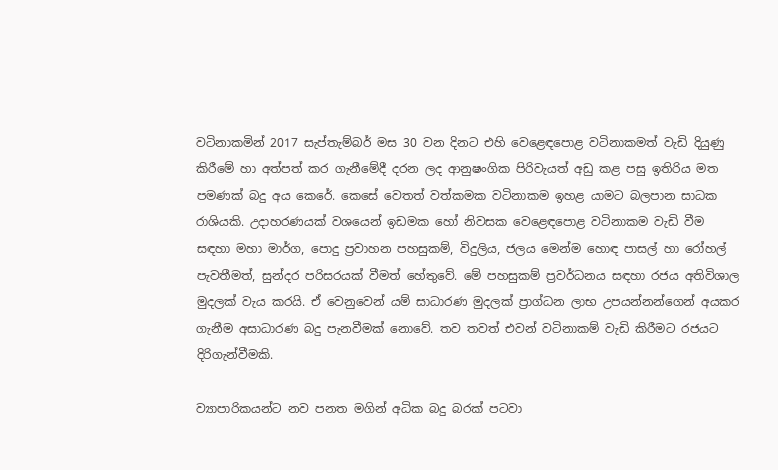වටිනාකමින් 2017 සැප්තැම්බර් මස 30 වන දිනට එහි වෙළෙඳපොළ වටිනාකමත් වැඩි දියුණු කිරීමේ හා අත්පත් කර ගැනීමේදී දරන ලද ආනුෂංගික පිරිවැයත් අඩු කළ පසු ඉතිරිය මත පමණක් බදු අය කෙරේ. කෙසේ වෙතත් වත්කමක වටිනාකම ඉහළ යාමට බලපාන සාධක රාශියකි. උදාහරණයක් වශයෙන් ඉඩමක හෝ නිවසක වෙළෙඳපොළ වටිනාකම වැඩි වීම සඳහා මහා මාර්ග, පොදු ප්‍රවාහන පහසුකම්, විදුලිය, ජලය මෙන්ම හොඳ පාසල් හා රෝහල් පැවතීමත්, සුන්දර පරිසරයක් වීමත් හේතුවේ. මේ පහසුකම් ප්‍රවර්ධනය සඳහා රජය අතිවිශාල මුදලක් වැය කරයි. ඒ වෙනුවෙන් යම් සාධාරණ මුදලක් ප්‍රාග්ධන ලාභ උපයන්නන්ගෙන් අයකර ගැනීම අසාධාරණ බදු පැනවීමක් නොවේ. තව තවත් එවන් වටිනාකම් වැඩි කිරීමට රජයට දිරිගැන්වීමකි.

ව්‍යාපාරිකයන්ට නව පනත මගින් අධික බදු බරක් පටවා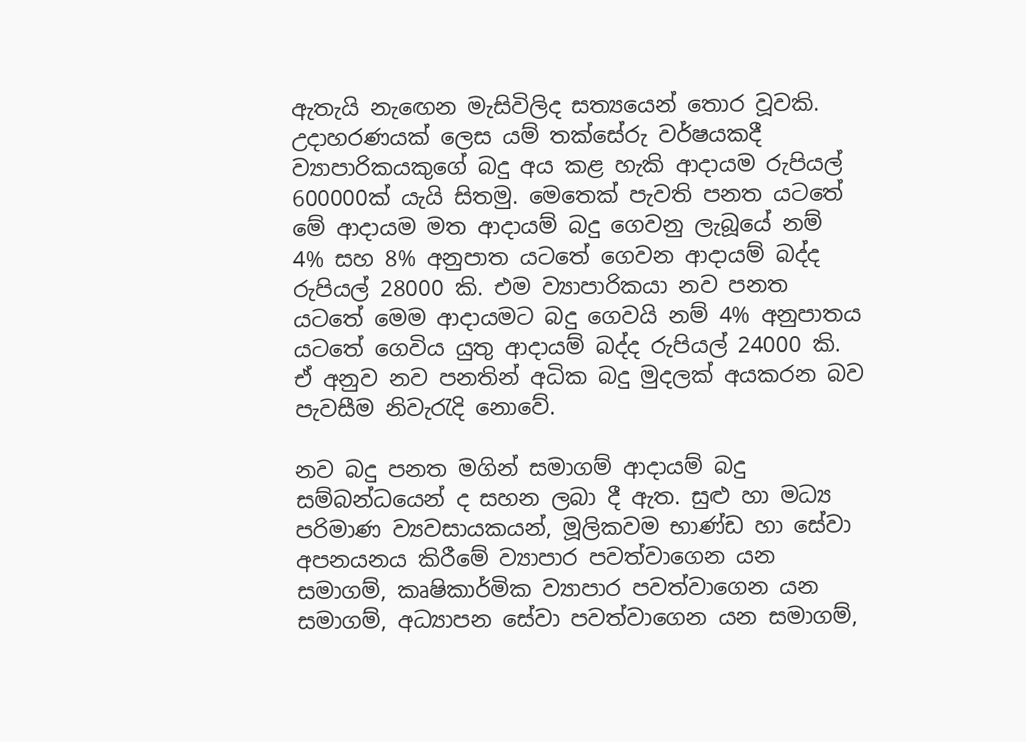ඇතැයි නැඟෙන මැසිවිලිද සත්‍යයෙන් තොර වූවකි. උදාහරණයක් ලෙස යම් තක්සේරු වර්ෂයකදී ව්‍යාපාරිකයකුගේ බදු අය කළ හැකි ආදායම රුපියල් 600000ක් යැයි සිතමු. මෙතෙක් පැවති පනත යටතේ මේ ආදායම මත ආදායම් බදු ගෙවනු ලැබූයේ නම් 4% සහ 8% අනුපාත යටතේ ගෙවන ආදායම් බද්ද රුපියල් 28000 කි. එම ව්‍යාපාරිකයා නව පනත යටතේ මෙම ආදායමට බදු ගෙවයි නම් 4% අනුපාතය යටතේ ගෙවිය යුතු ආදායම් බද්ද රුපියල් 24000 කි. ඒ අනුව නව පනතින් අධික බදු මුදලක් අයකරන බව පැවසීම නිවැරැදි නොවේ.

නව බදු පනත මගින් සමාගම් ආදායම් බදු සම්බන්ධයෙන් ද සහන ලබා දී ඇත. සුළු හා මධ්‍ය පරිමාණ ව්‍යවසායකයන්, මූලිකවම භාණ්ඩ හා සේවා අපනයනය කිරීමේ ව්‍යාපාර පවත්වාගෙන යන සමාගම්, කෘෂිකාර්මික ව්‍යාපාර පවත්වාගෙන යන සමාගම්, අධ්‍යාපන සේවා පවත්වාගෙන යන සමාගම්,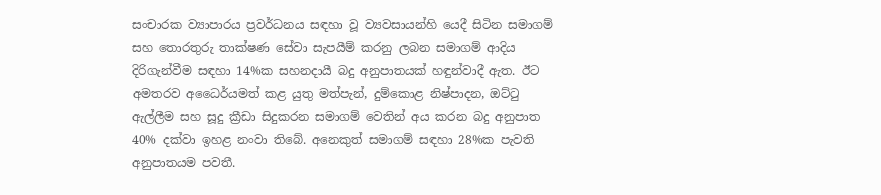සංචාරක ව්‍යාපාරය ප්‍රවර්ධනය සඳහා වූ ව්‍යවසායන්හි යෙදී සිටින සමාගම් සහ තොරතුරු තාක්ෂණ සේවා සැපයීම් කරනු ලබන සමාගම් ආදිය දිරිගැන්වීම සඳහා 14%ක සහනදායී බදු අනුපාතයක් හඳුන්වාදී ඇත. ඊට අමතරව අධෛර්යමත් කළ යුතු මත්පැන්, දුම්කොළ නිෂ්පාදන, ඔට්ටු ඇල්ලීම සහ සූදු ක්‍රීඩා සිදුකරන සමාගම් වෙතින් අය කරන බදු අනුපාත 40% දක්වා ඉහළ නංවා තිබේ. අනෙකුත් සමාගම් සඳහා 28%ක පැවති අනුපාතයම පවතී.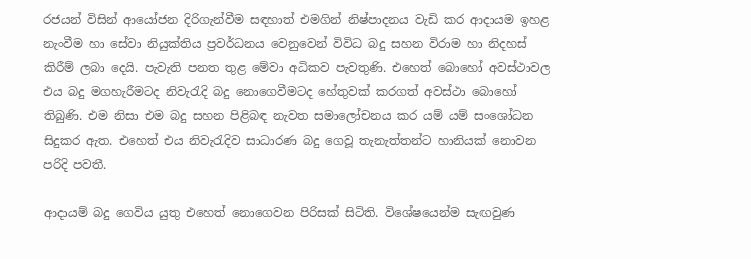රජයන් විසින් ආයෝජන දිරිගැන්වීම සඳහාත් එමගින් නිෂ්පාදනය වැඩි කර ආදායම ඉහළ නැංවීම හා සේවා නියුක්තිය ප්‍රවර්ධනය වෙනුවෙන් විවිධ බදු සහන විරාම හා නිදහස් කිරීම් ලබා දෙයි. පැවැති පනත තුළ මේවා අධිකව පැවතුණි. එහෙත් බොහෝ අවස්ථාවල එය බදු මගහැරීමටද නිවැරැදි බදු නොගෙවීමටද හේතුවක් කරගත් අවස්ථා බොහෝ තිබුණි. එම නිසා එම බදු සහන පිළිබඳ නැවත සමාලෝචනය කර යම් යම් සංශෝධන සිදුකර ඇත. එහෙත් එය නිවැරැදිව සාධාරණ බදු ගෙවූ තැනැත්තන්ට හානියක් නොවන පරිදි පවතී.

ආදායම් බදු ගෙවිය යුතු එහෙත් නොගෙවන පිරිසක් සිටිති. විශේෂයෙන්ම සැඟවුණ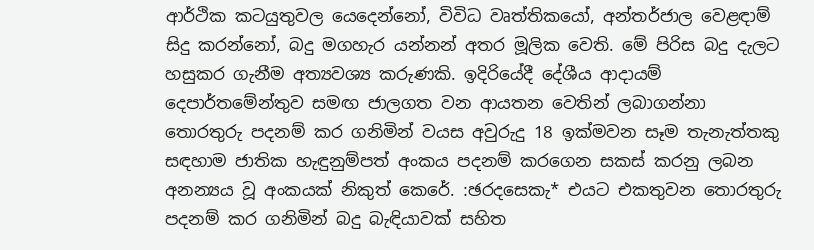ආර්ථික කටයුතුවල යෙදෙන්නෝ, විවිධ වෘත්තිකයෝ, අන්තර්ජාල වෙළඳාම් සිදු කරන්නෝ, බදු මගහැර යන්නන් අතර මූලික වෙති. මේ පිරිස බදු දැලට හසුකර ගැනීම අත්‍යවශ්‍ය කරුණකි. ඉදිරියේදී දේශීය ආදායම් දෙපාර්තමේන්තුව සමඟ ජාලගත වන ආයතන වෙතින් ලබාගන්නා තොරතුරු පදනම් කර ගනිමින් වයස අවුරුදු 18 ඉක්මවන සෑම තැනැත්තකු සඳහාම ජාතික හැඳුනුම්පත් අංකය පදනම් කරගෙන සකස් කරනු ලබන අනන්‍යය වූ අංකයක් නිකුත් කෙරේ. :ඡරදසෙකැ* එයට එකතුවන තොරතුරු පදනම් කර ගනිමින් බදු බැඳියාවක් සහිත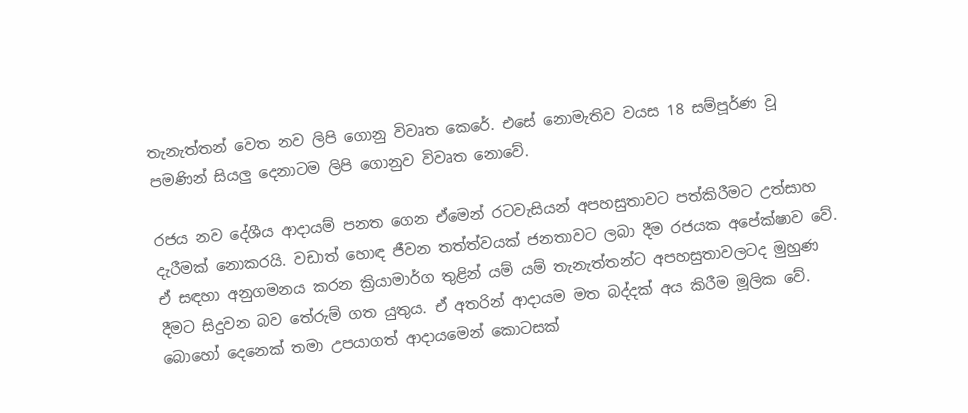තැනැත්තන් වෙත නව ලිපි ගොනු විවෘත කෙරේ. එසේ නොමැතිව වයස 18 සම්පූර්ණ වූ පමණින් සියලු දෙනාටම ලිපි ගොනුව විවෘත නොවේ.

රජය නව දේශීය ආදායම් පනත ගෙන ඒමෙන් රටවැසියන් අපහසුතාවට පත්කිරීමට උත්සාහ දැරීමක් නොකරයි. වඩාත් හොඳ ජීවන තත්ත්වයක් ජනතාවට ලබා දීම රජයක අපේක්ෂාව වේ. ඒ සඳහා අනුගමනය කරන ක්‍රියාමාර්ග තුළින් යම් යම් තැනැත්තන්ට අපහසුතාවලටද මුහුණ දීමට සිදුවන බව තේරුම් ගත යුතුය. ඒ අතරින් ආදායම මත බද්දක් අය කිරීම මූලික වේ. බොහෝ දෙනෙක් තමා උපයාගත් ආදායමෙන් කොටසක්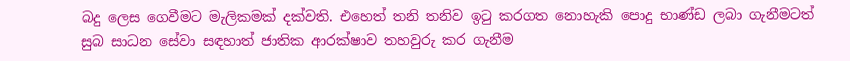බදු ලෙස ගෙවීමට මැලිකමක් දක්වති. එහෙත් තනි තනිව ඉටු කරගත නොහැකි පොදු භාණ්ඩ ලබා ගැනීමටත් සුබ සාධන සේවා සඳහාත් ජාතික ආරක්ෂාව තහවුරු කර ගැනීම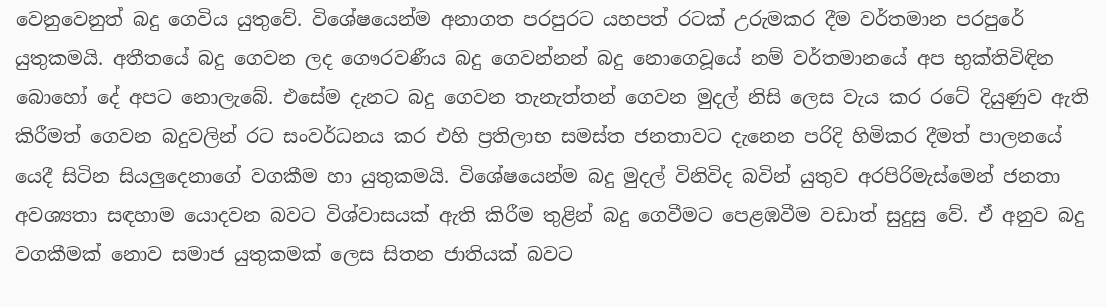වෙනුවෙනුත් බදු ගෙවිය යුතුවේ. විශේෂයෙන්ම අනාගත පරපුරට යහපත් රටක් උරුමකර දීම වර්තමාන පරපුරේ යුතුකමයි. අතීතයේ බදු ගෙවන ලද ගෞරවණීය බදු ගෙවන්නන් බදු නොගෙවූයේ නම් වර්තමානයේ අප භුක්තිවිඳින බොහෝ දේ අපට නොලැබේ. එසේම දැනට බදු ගෙවන තැනැත්තන් ගෙවන මුදල් නිසි ලෙස වැය කර රටේ දියුණුව ඇති කිරීමත් ගෙවන බදුවලින් රට සංවර්ධනය කර එහි ප්‍රතිලාභ සමස්ත ජනතාවට දැනෙන පරිදි හිමිකර දීමත් පාලනයේ යෙදී සිටින සියලුදෙනාගේ වගකීම හා යුතුකමයි. විශේෂයෙන්ම බදු මුදල් විනිවිද බවින් යුතුව අරපිරිමැස්මෙන් ජනතා අවශ්‍යතා සඳහාම යොදවන බවට විශ්වාසයක් ඇති කිරීම තුළින් බදු ගෙවීමට පෙළඹවීම වඩාත් සුදුසු වේ. ඒ අනුව බදු වගකීමක් නොව සමාජ යුතුකමක් ලෙස සිතන ජාතියක් බවට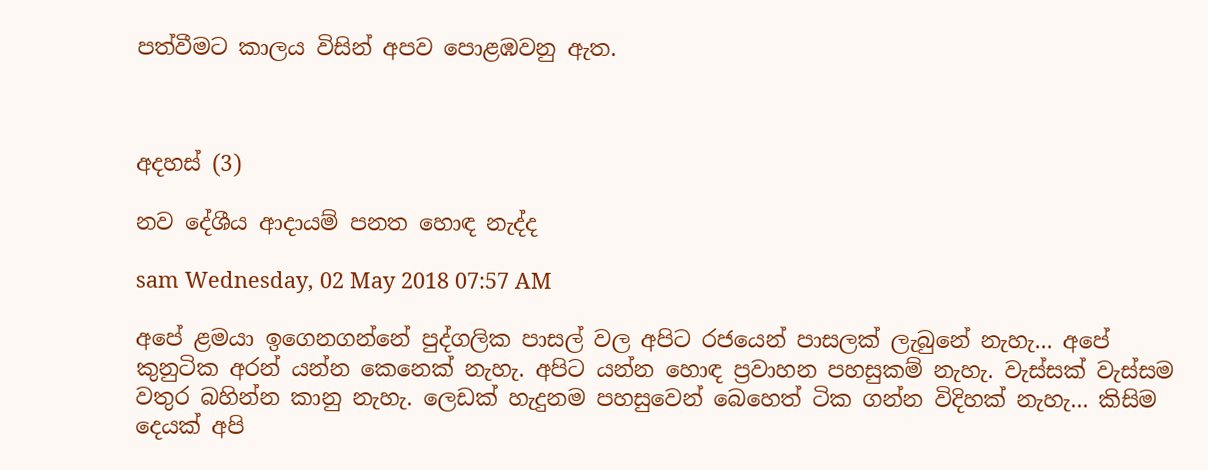පත්වීමට කාලය විසින් අපව පොළඹවනු ඇත.



අදහස් (3)

නව දේශීය ආදායම් පනත හොඳ නැද්ද

sam Wednesday, 02 May 2018 07:57 AM

අපේ ළමයා ඉගෙනගන්නේ පුද්ගලික පාසල් වල අපිට රජයෙන් පාසලක් ලැබුනේ නැහැ... අපේ කුනුටික අරන් යන්න කෙනෙක් නැහැ. අපිට යන්න හොඳ ප්‍රවාහන පහසුකම් නැහැ. වැස්සක් වැස්සම වතුර බහින්න කානු නැහැ. ලෙඩක් හැදුනම පහසුවෙන් බෙහෙත් ටික ගන්න විදිහක් නැහැ... කිසිම දෙයක් අපි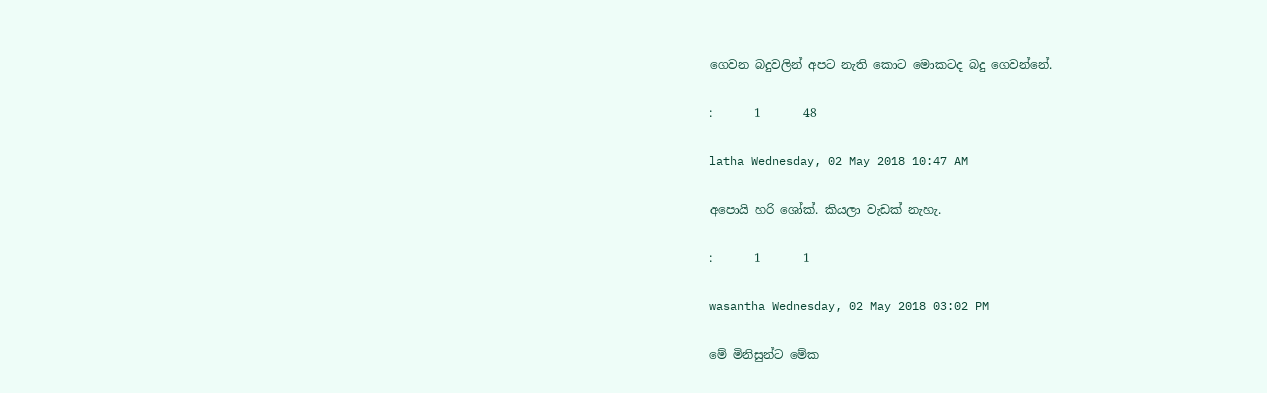ගෙවන බදුවලින් අපට නැති කොට මොකටද බදු ගෙවන්නේ.

:       1       48

latha Wednesday, 02 May 2018 10:47 AM

අපොයි හරි ශෝක්. කියලා වැඩක් නැහැ.

:       1       1

wasantha Wednesday, 02 May 2018 03:02 PM

මේ මිනිසුන්ට මේක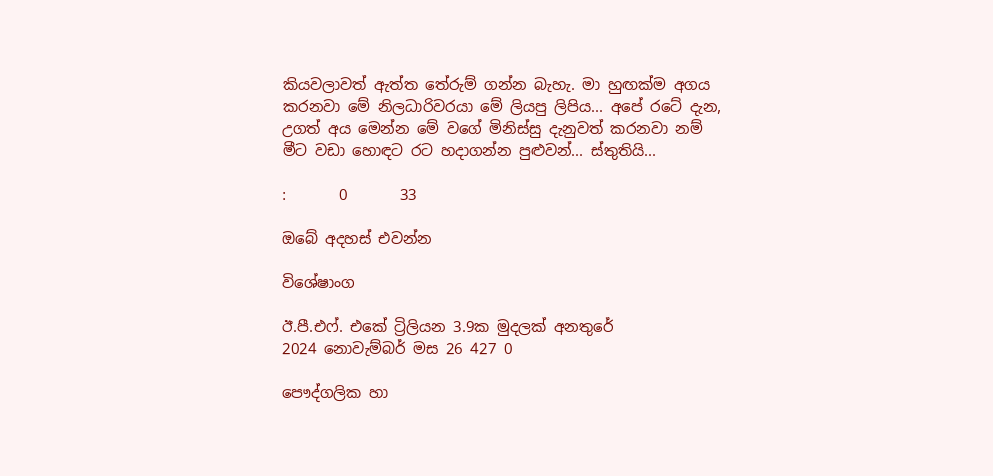කියවලාවත් ඇත්ත තේරුම් ගන්න බැහැ. මා හුඟක්ම අගය කරනවා මේ නිලධාරිවරයා මේ ලියපු ලිපිය... අපේ රටේ දැන, උගත් අය මෙන්න මේ වගේ මිනිස්සු දැනුවත් කරනවා නම් මීට වඩා හොඳට රට හදාගන්න පුළුවන්... ස්තුතියි...

:       0       33

ඔබේ අදහස් එවන්න

විශේෂාංග

ඊ.පී.එෆ්. එකේ ට්‍රිලියන 3.9ක මුදලක් අනතුරේ
2024 නොවැම්බර් මස 26 427 0

පෞද්ගලික හා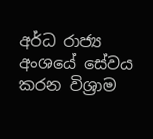අර්ධ රාජ්‍ය අංශයේ සේවය කරන විශ්‍රාම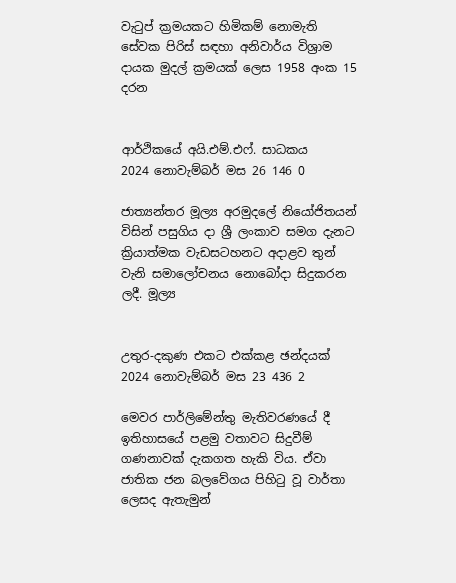වැටුප් ක්‍රමයකට හිමිකම් නොමැති සේවක පිරිස් සඳහා අනිවාර්ය විශ්‍රාම දායක මුදල් ක්‍රමයක් ලෙස 1958 අංක 15 දරන


ආර්ථිකයේ අයි.එම්.එෆ්. සාධකය
2024 නොවැම්බර් මස 26 146 0

ජාත්‍යන්තර මූල්‍ය අරමුදලේ නියෝජිතයන් විසින් පසුගිය දා ශ්‍රී ලංකාව සමග දැනට ක්‍රියාත්මක වැඩසටහනට අදාළව තුන් වැනි සමාලෝචනය නොබෝදා සිදුකරන ලදී. මූල්‍ය


උතුර-දකුණ එකට එක්කළ ඡන්දයක්
2024 නොවැම්බර් මස 23 436 2

මෙවර පාර්ලිමේන්තු මැතිවරණයේ දී ඉතිහාසයේ පළමු වතාවට සිදුවීම් ගණනාවක් දැකගත හැකි විය. ඒවා ජාතික ජන බලවේගය පිහිටු වූ වාර්තා ලෙසද ඇතැමුන්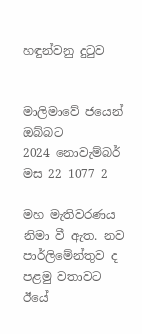හඳුන්වනු දුටුව


මාලිමාවේ ජයෙන් ඔබ්බට
2024 නොවැම්බර් මස 22 1077 2

මහ මැතිවරණය නිමා වී ඇත. නව පාර්ලිමේන්තුව ද පළමු වතාවට ඊයේ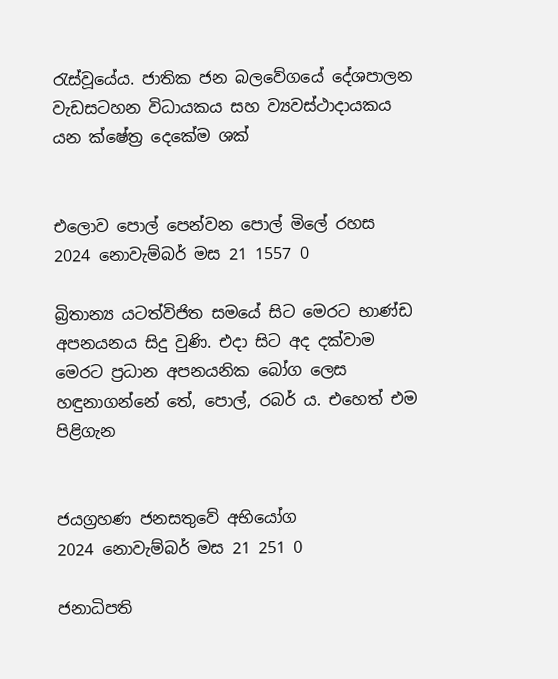රැස්වූයේය. ජාතික ජන බලවේගයේ දේශපාලන වැඩසටහන විධායකය සහ ව්‍යවස්ථාදායකය යන ක්ෂේත්‍ර දෙකේම ශක්


එලොව පොල් පෙන්වන පොල් මිලේ රහස
2024 නොවැම්බර් මස 21 1557 0

බ්‍රිතාන්‍ය යටත්විජිත සමයේ සිට මෙරට භාණ්ඩ අපනයනය සිදු වුණි. එදා සිට අද දක්වාම මෙරට ප්‍රධාන අපනයනික බෝග ලෙස හඳුනාගන්නේ තේ, පොල්, රබර් ය. එහෙත් එම පිළිගැන


ජයග්‍රහණ ජනසතුවේ අභියෝග
2024 නොවැම්බර් මස 21 251 0

ජනාධිපති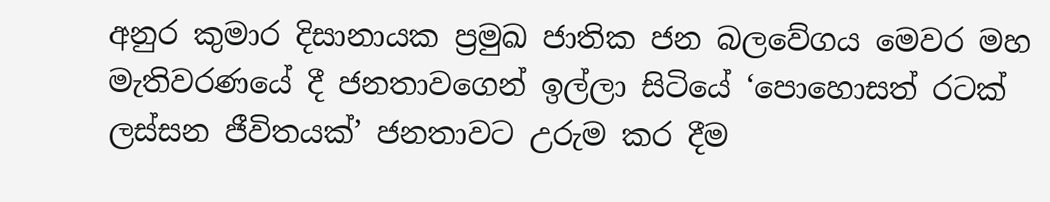අනුර කුමාර දිසානායක ප්‍රමුඛ ජාතික ජන බලවේගය මෙවර මහ මැතිවරණයේ දී ජනතාවගෙන් ඉල්ලා සිටියේ ‘පොහොසත් රටක් ලස්සන ජීවිතයක්’ ජනතාවට උරුම කර දීම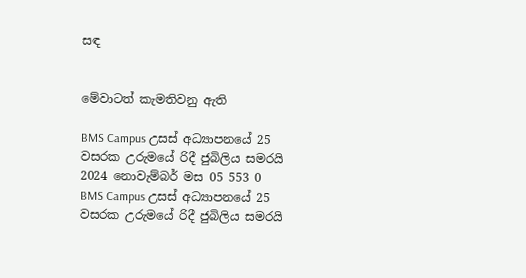සඳ


මේවාටත් කැමතිවනු ඇති

BMS Campus උසස් අධ්‍යාපනයේ 25 වසරක උරුමයේ රිදී ජුබිලිය සමරයි 2024 නොවැම්බර් මස 05 553 0
BMS Campus උසස් අධ්‍යාපනයේ 25 වසරක උරුමයේ රිදී ජුබිලිය සමරයි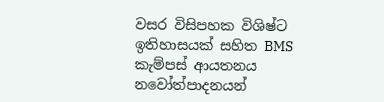වසර විසිපහක විශිෂ්ට ඉතිහාසයක් සහිත BMS කැම්පස් ආයතනය නවෝත්පාදනයන්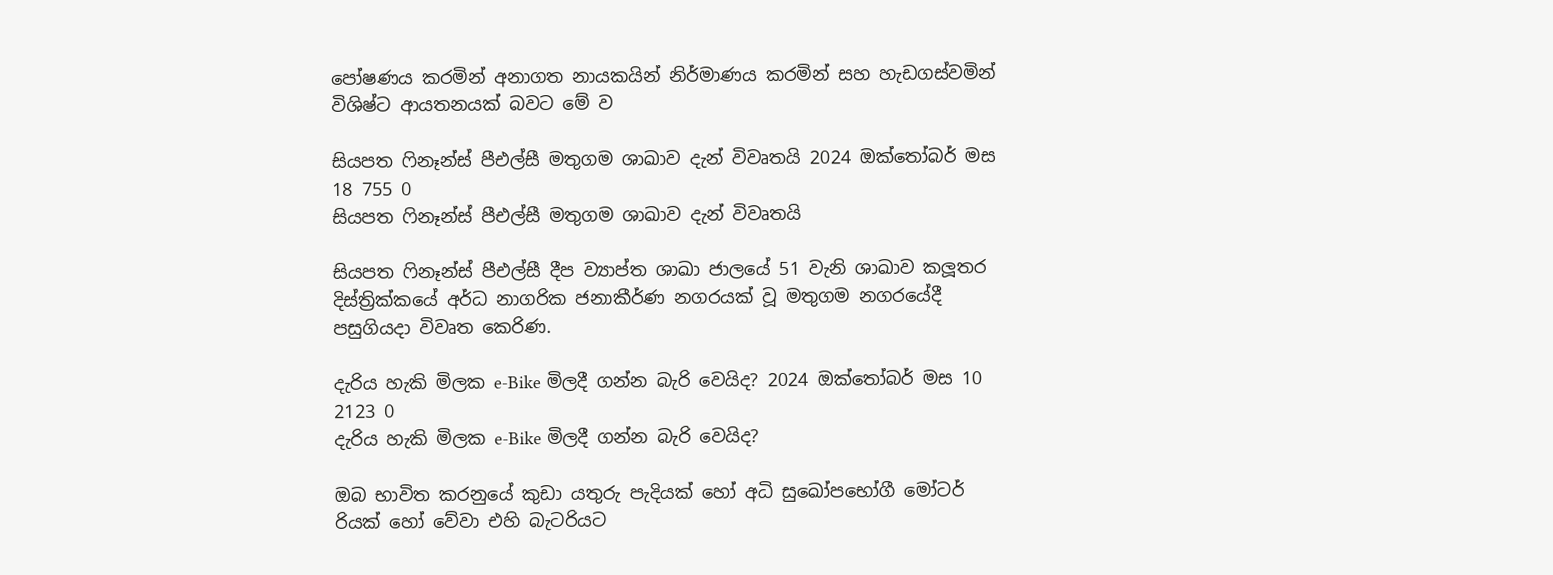පෝෂණය කරමින් අනාගත නායකයින් නිර්මාණය කරමින් සහ හැඩගස්වමින් විශිෂ්ට ආයතනයක් බවට මේ ව

සියපත ෆිනෑන්ස් පීඑල්සී මතුගම ශාඛාව දැන් විවෘතයි 2024 ඔක්තෝබර් මස 18 755 0
සියපත ෆිනෑන්ස් පීඑල්සී මතුගම ශාඛාව දැන් විවෘතයි

සියපත ෆිනෑන්ස් පීඑල්සී දීප ව්‍යාප්ත ශාඛා ජාලයේ 51 වැනි ශාඛාව කලූතර දිස්ත්‍රික්කයේ අර්ධ නාගරික ජනාකීර්ණ නගරයක් වූ මතුගම නගරයේදී පසුගියදා විවෘත කෙරිණ.

දැරිය හැකි මිලක e-Bike මිලදී ගන්න බැරි වෙයිද? 2024 ඔක්තෝබර් මස 10 2123 0
දැරිය හැකි මිලක e-Bike මිලදී ගන්න බැරි වෙයිද?

ඔබ භාවිත කරනුයේ කුඩා යතුරු පැදියක් හෝ අධි සුඛෝපභෝගී මෝටර් රියක් හෝ වේවා එහි බැටරියට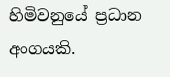හිමිවනුයේ ප්‍රධාන අංගයකි.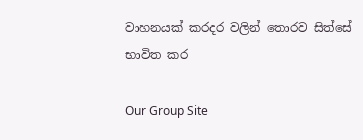වාහනයක් කරදර වලින් තොරව සිත්සේ භාවිත කර

Our Group Site